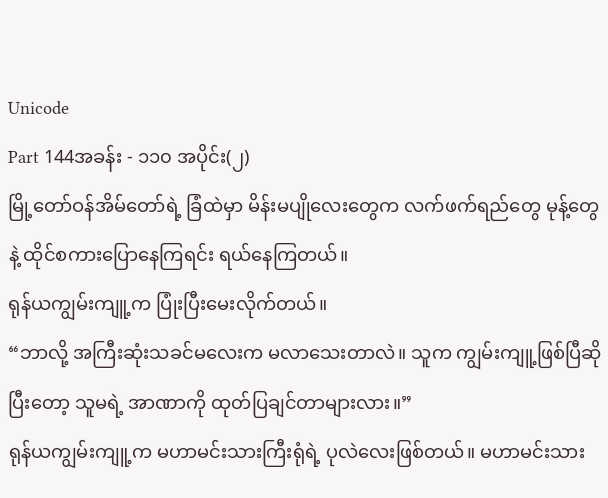Unicode
Part 144အခန်း - ၁၁၀ အပိုင်း(၂)
မြို့တော်ဝန်အိမ်တော်ရဲ့ ခြံထဲမှာ မိန်းမပျိုလေးတွေက လက်ဖက်ရည်တွေ မုန့်တွေနဲ့ ထိုင်စကားပြောနေကြရင်း ရယ်နေကြတယ်။
ရုန်ယကျွမ်းကျူ့က ပြုံးပြီးမေးလိုက်တယ်။
“ဘာလို့ အကြီးဆုံးသခင်မလေးက မလာသေးတာလဲ။ သူက ကျွမ်းကျူ့ဖြစ်ပြီဆိုပြီးတော့ သူမရဲ့ အာဏာကို ထုတ်ပြချင်တာများလား။”
ရုန်ယကျွမ်းကျူ့က မဟာမင်းသားကြီးရုံရဲ့ ပုလဲလေးဖြစ်တယ်။ မဟာမင်းသား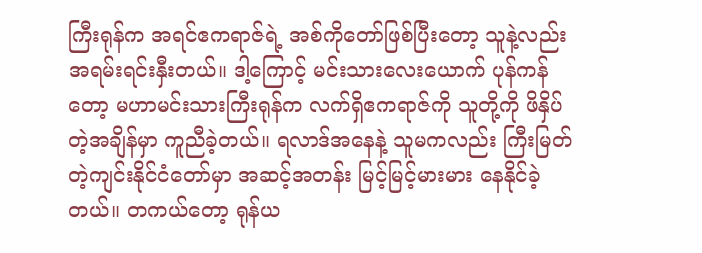ကြီးရုန်က အရင်ဧကရာဇ်ရဲ့ အစ်ကိုတော်ဖြစ်ပြီးတော့ သူနဲ့လည်း အရမ်းရင်းနှီးတယ်။ ဒါ့ကြောင့် မင်းသားလေးယောက် ပုန်ကန်တော့ မဟာမင်းသားကြီးရုန်က လက်ရှိဧကရာဇ်ကို သူတို့ကို ဖိနှိပ်တဲ့အချိန်မှာ ကူညီခဲ့တယ်။ ရလာဒ်အနေနဲ့ သူမကလည်း ကြီးမြတ်တဲ့ကျင်းနိုင်ငံတော်မှာ အဆင့်အတန်း မြင့်မြင့်မားမား နေနိုင်ခဲ့တယ်။ တကယ်တော့ ရုန်ယ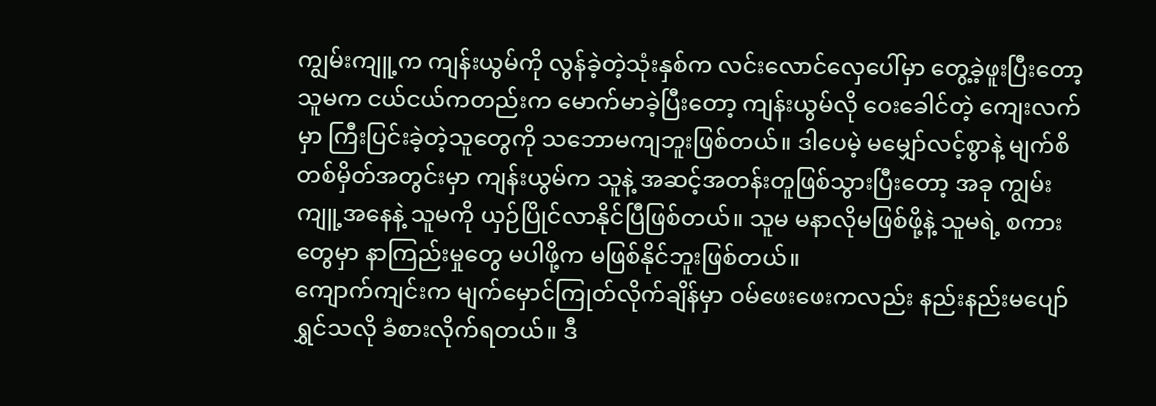ကျွမ်းကျူ့က ကျန်းယွမ်ကို လွန်ခဲ့တဲ့သုံးနှစ်က လင်းလောင်လှေပေါ်မှာ တွေ့ခဲ့ဖူးပြီးတော့ သူမက ငယ်ငယ်ကတည်းက မောက်မာခဲ့ပြီးတော့ ကျန်းယွမ်လို ဝေးခေါင်တဲ့ ကျေးလက်မှာ ကြီးပြင်းခဲ့တဲ့သူတွေကို သဘောမကျဘူးဖြစ်တယ်။ ဒါပေမဲ့ မမျှော်လင့်စွာနဲ့ မျက်စိတစ်မှိတ်အတွင်းမှာ ကျန်းယွမ်က သူနဲ့ အဆင့်အတန်းတူဖြစ်သွားပြီးတော့ အခု ကျွမ်းကျူ့အနေနဲ့ သူမကို ယှဉ်ပြိုင်လာနိုင်ပြီဖြစ်တယ်။ သူမ မနာလိုမဖြစ်ဖို့နဲ့ သူမရဲ့ စကားတွေမှာ နာကြည်းမှုတွေ မပါဖို့က မဖြစ်နိုင်ဘူးဖြစ်တယ်။
ကျောက်ကျင်းက မျက်မှောင်ကြုတ်လိုက်ချိန်မှာ ဝမ်ဖေးဖေးကလည်း နည်းနည်းမပျော်ရွှင်သလို ခံစားလိုက်ရတယ်။ ဒီ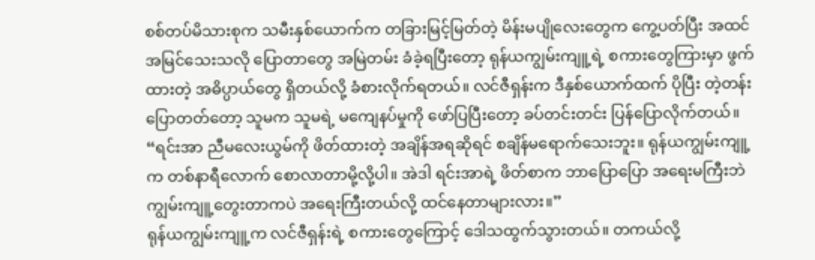စစ်တပ်မိသားစုက သမီးနှစ်ယောက်က တခြားမြင့်မြတ်တဲ့ မိန်းမပျိုလေးတွေက ကွေ့ပတ်ပြီး အထင်အမြင်သေးသလို ပြောတာတွေ အမြဲတမ်း ခံခဲ့ရပြီးတော့ ရုန်ယကျွမ်းကျူ့ရဲ့ စကားတွေကြားမှာ ဖွက်ထားတဲ့ အဓိပ္ပာယ်တွေ ရှိတယ်လို့ ခံစားလိုက်ရတယ်။ လင်ဇီရှန်းက ဒီနှစ်ယောက်ထက် ပိုပြီး တဲ့တန်းပြောတတ်တော့ သူမက သူမရဲ့ မကျေနပ်မှုကို ဖော်ပြပြီးတော့ ခပ်တင်းတင်း ပြန်ပြောလိုက်တယ်။
“ရင်းအာ ညီမလေးယွမ်ကို ဖိတ်ထားတဲ့ အချိန်အရဆိုရင် စချိန်မရောက်သေးဘူး။ ရုန်ယကျွမ်းကျူ့က တစ်နာရီလောက် စောလာတာမို့လို့ပါ။ အဲဒါ ရင်းအာရဲ့ ဖိတ်စာက ဘာပြောပြော အရေးမကြီးဘဲ ကျွမ်းကျူ့တွေးတာကပဲ အရေးကြီးတယ်လို့ ထင်နေတာများလား။”
ရုန်ယကျွမ်းကျူ့က လင်ဇီရှန်းရဲ့ စကားတွေကြောင့် ဒေါသထွက်သွားတယ်။ တကယ်လို့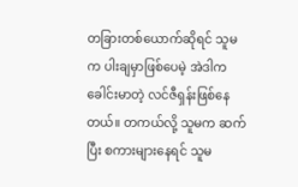တခြားတစ်ယောက်ဆိုရင် သူမက ပါးချမှာဖြစ်ပေမဲ့ အဲဒါက ခေါင်းမာတဲ့ လင်ဇီရှန်းဖြစ်နေတယ်။ တကယ်လို့ သူမက ဆက်ပြီး စကားများနေရင် သူမ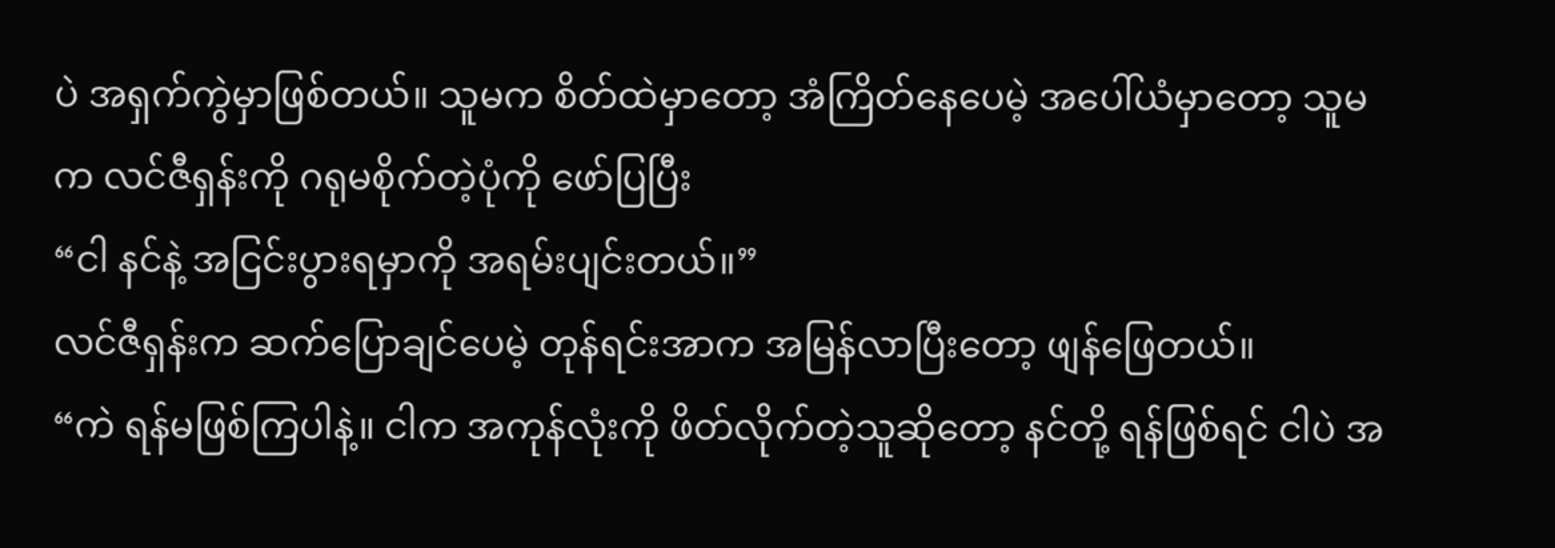ပဲ အရှက်ကွဲမှာဖြစ်တယ်။ သူမက စိတ်ထဲမှာတော့ အံကြိတ်နေပေမဲ့ အပေါ်ယံမှာတော့ သူမက လင်ဇီရှန်းကို ဂရုမစိုက်တဲ့ပုံကို ဖော်ပြပြီး
“ငါ နင်နဲ့ အငြင်းပွားရမှာကို အရမ်းပျင်းတယ်။”
လင်ဇီရှန်းက ဆက်ပြောချင်ပေမဲ့ တုန်ရင်းအာက အမြန်လာပြီးတော့ ဖျန်ဖြေတယ်။
“ကဲ ရန်မဖြစ်ကြပါနဲ့။ ငါက အကုန်လုံးကို ဖိတ်လိုက်တဲ့သူဆိုတော့ နင်တို့ ရန်ဖြစ်ရင် ငါပဲ အ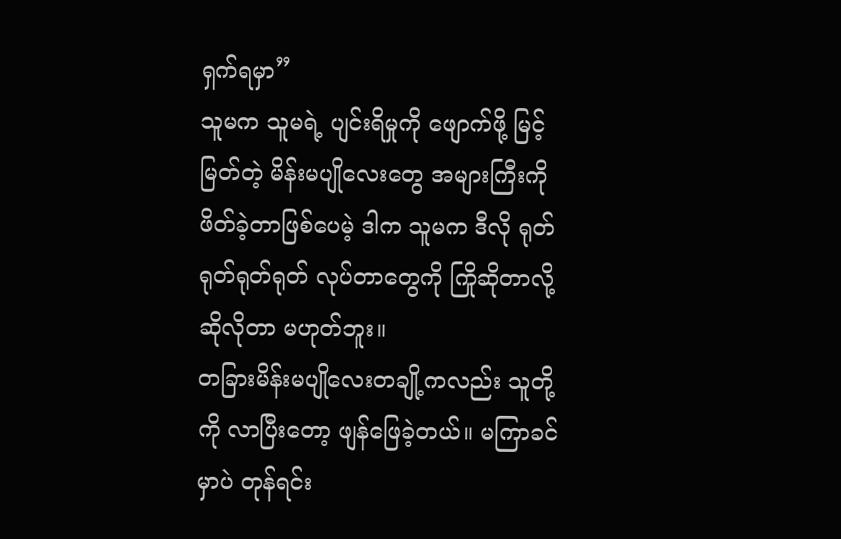ရှက်ရမှာ”
သူမက သူမရဲ့ ပျင်းရိမှုကို ဖျောက်ဖို့ မြင့်မြတ်တဲ့ မိန်းမပျိုလေးတွေ အများကြီးကို ဖိတ်ခဲ့တာဖြစ်ပေမဲ့ ဒါက သူမက ဒီလို ရုတ်ရုတ်ရုတ်ရုတ် လုပ်တာတွေကို ကြိုဆိုတာလို့ ဆိုလိုတာ မဟုတ်ဘူး။
တခြားမိန်းမပျိုလေးတချို့ကလည်း သူတို့ကို လာပြီးတော့ ဖျန်ဖြေခဲ့တယ်။ မကြာခင်မှာပဲ တုန်ရင်း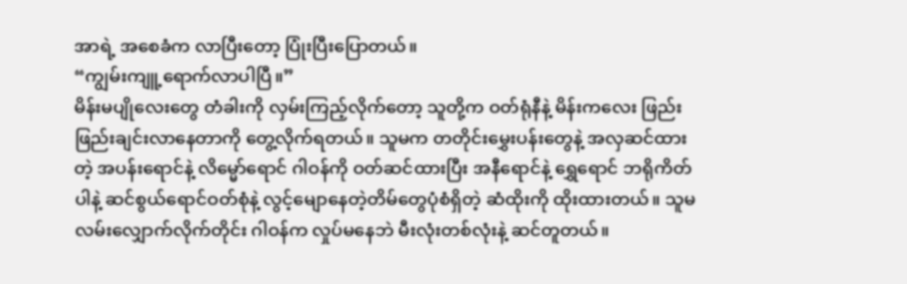အာရဲ့ အစေခံက လာပြီးတော့ ပြုံးပြီးပြောတယ်။
“ကျွမ်းကျူ့ရောက်လာပါပြီ။”
မိန်းမပျိုလေးတွေ တံခါးကို လှမ်းကြည့်လိုက်တော့ သူတို့က ဝတ်ရုံနီနဲ့ မိန်းကလေး ဖြည်းဖြည်းချင်းလာနေတာကို တွေ့လိုက်ရတယ်။ သူမက တတိုင်းမွှေးပန်းတွေနဲ့ အလှဆင်ထားတဲ့ အပန်းရောင်နဲ့ လိမ္မော်ရောင် ဂါဝန်ကို ဝတ်ဆင်ထားပြီး အနီရောင်နဲ့ ရွှေရောင် ဘရိုကိတ်ပါနဲ့ ဆင်စွယ်ရောင်ဝတ်စုံနဲ့ လွင့်မျောနေတဲ့တိမ်တွေပုံစံရှိတဲ့ ဆံထိုးကို ထိုးထားတယ်။ သူမ လမ်းလျှောက်လိုက်တိုင်း ဂါဝန်က လှုပ်မနေဘဲ မီးလုံးတစ်လုံးနဲ့ ဆင်တူတယ်။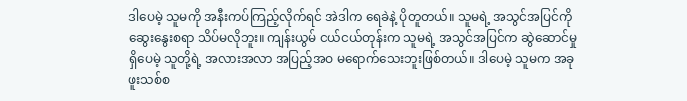ဒါပေမဲ့ သူမကို အနီးကပ်ကြည့်လိုက်ရင် အဲဒါက ရေခဲနဲ့ ပိုတူတယ်။ သူမရဲ့ အသွင်အပြင်ကို ဆွေးနွေးစရာ သိပ်မလိုဘူး။ ကျန်းယွမ် ငယ်ငယ်တုန်းက သူမရဲ့ အသွင်အပြင်က ဆွဲဆောင်မှု ရှိပေမဲ့ သူတို့ရဲ့ အလားအလာ အပြည့်အဝ မရောက်သေးဘူးဖြစ်တယ်။ ဒါပေမဲ့ သူမက အခု ဖူးသစ်စ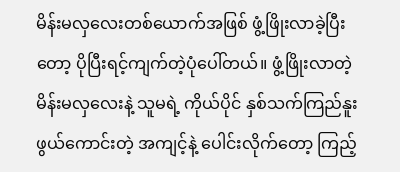မိန်းမလှလေးတစ်ယောက်အဖြစ် ဖွံ့ဖြိုးလာခဲ့ပြီးတော့ ပိုပြီးရင့်ကျက်တဲ့ပုံပေါ်တယ်။ ဖွံ့ဖြိုးလာတဲ့ မိန်းမလှလေးနဲ့ သူမရဲ့ ကိုယ်ပိုင် နှစ်သက်ကြည်နူးဖွယ်ကောင်းတဲ့ အကျင့်နဲ့ ပေါင်းလိုက်တော့ ကြည့်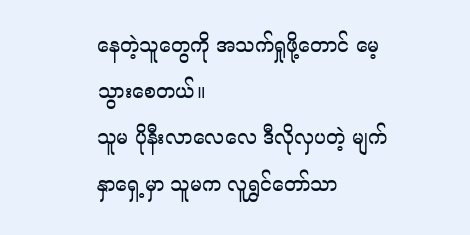နေတဲ့သူတွေကို အသက်ရှုဖို့တောင် မေ့သွားစေတယ်။
သူမ ပိုနီးလာလေလေ ဒီလိုလှပတဲ့ မျက်နှာရှေ့မှာ သူမက လူရွှင်တော်သာ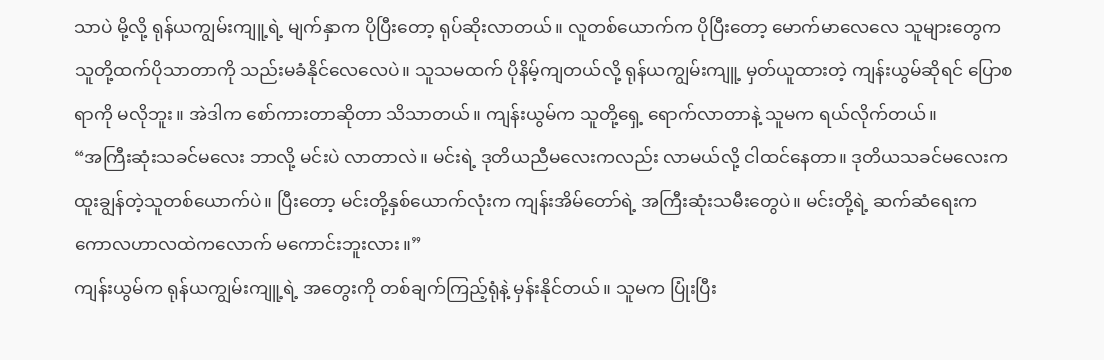သာပဲ မို့လို့ ရုန်ယကျွမ်းကျူ့ရဲ့ မျက်နှာက ပိုပြီးတော့ ရုပ်ဆိုးလာတယ်။ လူတစ်ယောက်က ပိုပြီးတော့ မောက်မာလေလေ သူများတွေက သူတို့ထက်ပိုသာတာကို သည်းမခံနိုင်လေလေပဲ။ သူသမထက် ပိုနိမ့်ကျတယ်လို့ ရုန်ယကျွမ်းကျူ့ မှတ်ယူထားတဲ့ ကျန်းယွမ်ဆိုရင် ပြောစရာကို မလိုဘူး။ အဲဒါက စော်ကားတာဆိုတာ သိသာတယ်။ ကျန်းယွမ်က သူတို့ရှေ့ ရောက်လာတာနဲ့ သူမက ရယ်လိုက်တယ်။
“အကြီးဆုံးသခင်မလေး ဘာလို့ မင်းပဲ လာတာလဲ။ မင်းရဲ့ ဒုတိယညီမလေးကလည်း လာမယ်လို့ ငါထင်နေတာ။ ဒုတိယသခင်မလေးက ထူးချွန်တဲ့သူတစ်ယောက်ပဲ။ ပြီးတော့ မင်းတို့နှစ်ယောက်လုံးက ကျန်းအိမ်တော်ရဲ့ အကြီးဆုံးသမီးတွေပဲ။ မင်းတို့ရဲ့ ဆက်ဆံရေးက ကောလဟာလထဲကလောက် မကောင်းဘူးလား။”
ကျန်းယွမ်က ရုန်ယကျွမ်းကျူ့ရဲ့ အတွေးကို တစ်ချက်ကြည့်ရုံနဲ့ မှန်းနိုင်တယ်။ သူမက ပြုံးပြီး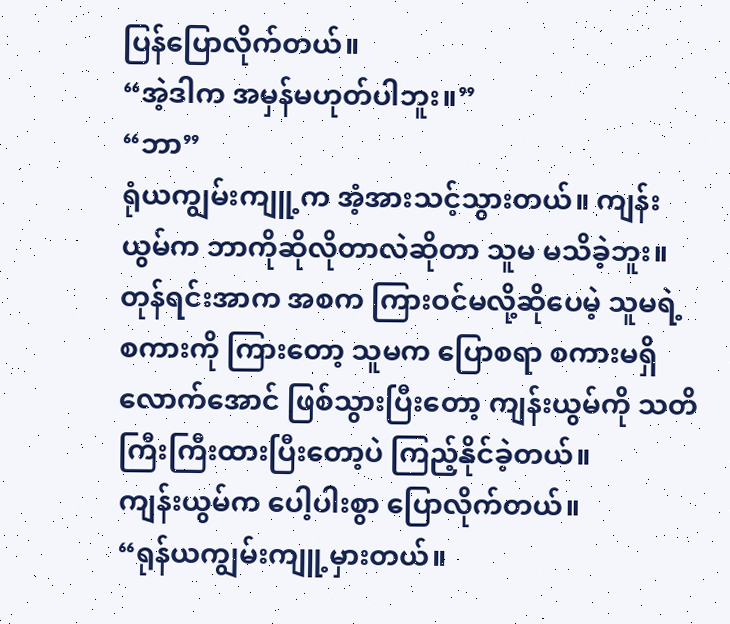ပြန်ပြောလိုက်တယ်။
“အဲ့ဒါက အမှန်မဟုတ်ပါဘူး။”
“ဘာ”
ရုံယကျွမ်းကျူ့က အံ့အားသင့်သွားတယ်။ ကျန်းယွမ်က ဘာကိုဆိုလိုတာလဲဆိုတာ သူမ မသိခဲ့ဘူး။
တုန်ရင်းအာက အစက ကြားဝင်မလို့ဆိုပေမဲ့ သူမရဲ့ စကားကို ကြားတော့ သူမက ပြောစရာ စကားမရှိလောက်အောင် ဖြစ်သွားပြီးတော့ ကျန်းယွမ်ကို သတိကြီးကြီးထားပြီးတော့ပဲ ကြည့်နိုင်ခဲ့တယ်။
ကျန်းယွမ်က ပေါ့ပါးစွာ ပြောလိုက်တယ်။
“ရုန်ယကျွမ်းကျူ့မှားတယ်။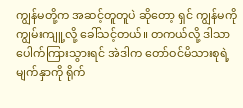ကျွန်မတို့က အဆင့်တူတူပဲ ဆိုတော့ ရှင် ကျွန်မကို ကျွမ်းကျူ့လို့ ခေါ်သင့်တယ်။ တကယ်လို့ ဒါသာ ပေါက်ကြားသွားရင် အဲဒါက တော်ဝင်မိသားစုရဲ့ မျက်နှာကို ရိုက်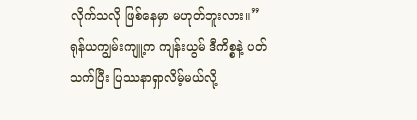လိုက်သလို ဖြစ်နေမှာ မဟုတ်ဘူးလား။”
ရုန်ယကျွမ်းကျူ့က ကျန်းယွမ် ဒီကိစ္စနဲ့ ပတ်သက်ပြီး ပြဿနာရှာလိမ့်မယ်လို့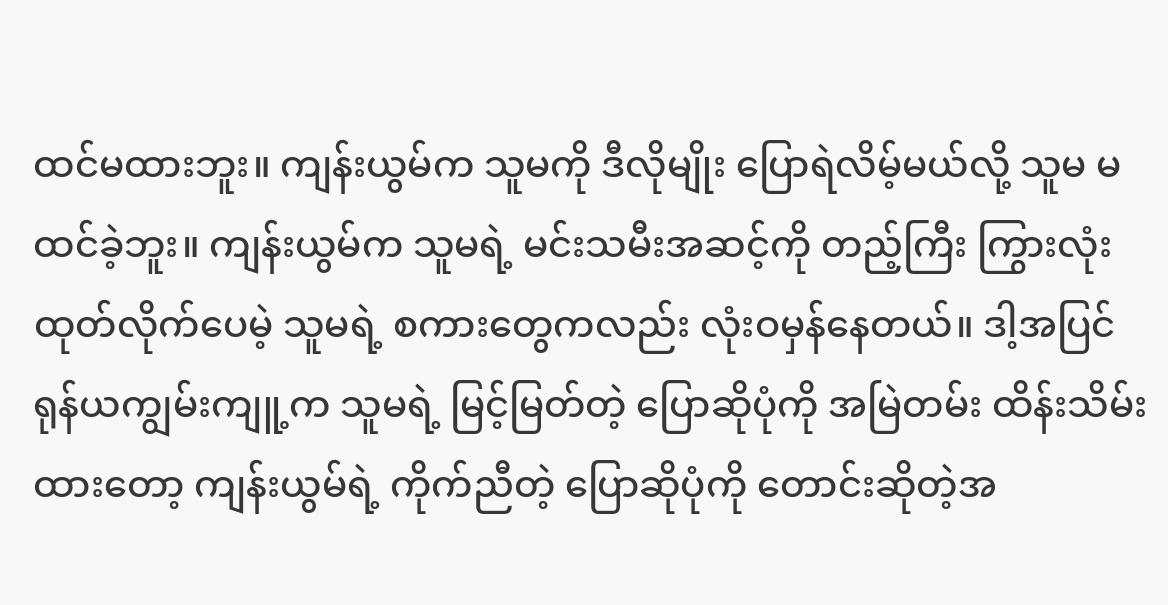ထင်မထားဘူး။ ကျန်းယွမ်က သူမကို ဒီလိုမျိုး ပြောရဲလိမ့်မယ်လို့ သူမ မထင်ခဲ့ဘူး။ ကျန်းယွမ်က သူမရဲ့ မင်းသမီးအဆင့်ကို တည့်ကြီး ကြွားလုံးထုတ်လိုက်ပေမဲ့ သူမရဲ့ စကားတွေကလည်း လုံးဝမှန်နေတယ်။ ဒါ့အပြင် ရုန်ယကျွမ်းကျူ့က သူမရဲ့ မြင့်မြတ်တဲ့ ပြောဆိုပုံကို အမြဲတမ်း ထိန်းသိမ်းထားတော့ ကျန်းယွမ်ရဲ့ ကိုက်ညီတဲ့ ပြောဆိုပုံကို တောင်းဆိုတဲ့အ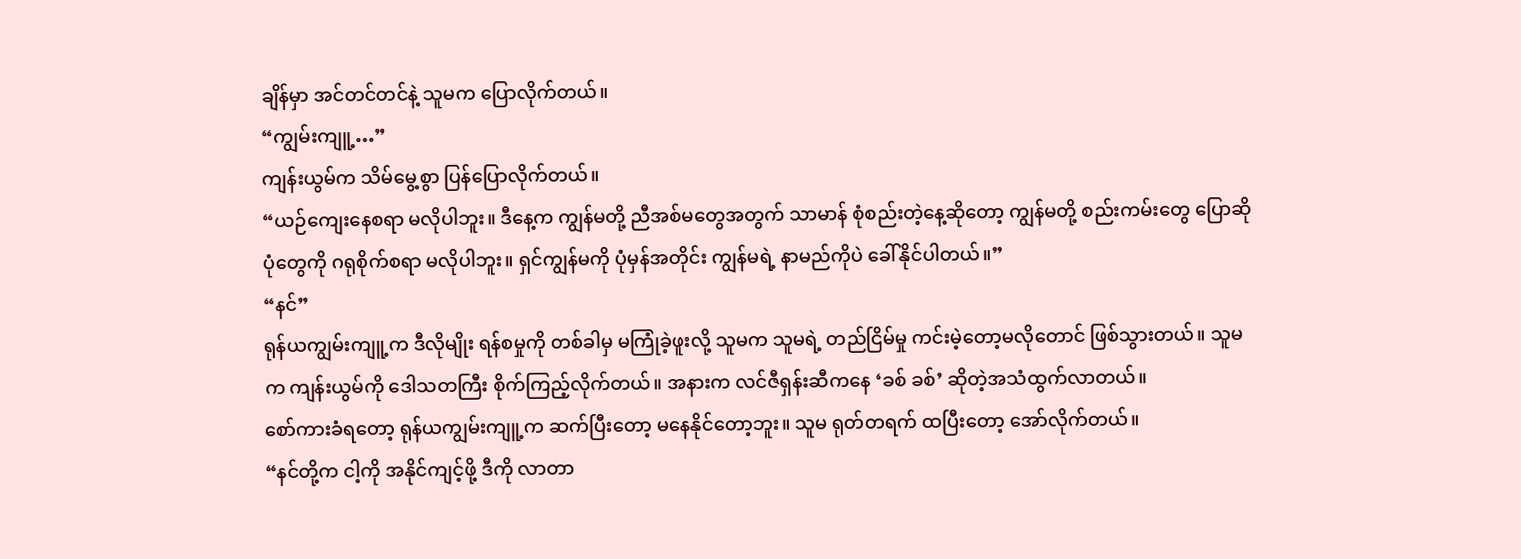ချိန်မှာ အင်တင်တင်နဲ့ သူမက ပြောလိုက်တယ်။
“ကျွမ်းကျူ့…”
ကျန်းယွမ်က သိမ်မွေ့စွာ ပြန်ပြောလိုက်တယ်။
“ယဉ်ကျေးနေစရာ မလိုပါဘူး။ ဒီနေ့က ကျွန်မတို့ ညီအစ်မတွေအတွက် သာမာန် စုံစည်းတဲ့နေ့ဆိုတော့ ကျွန်မတို့ စည်းကမ်းတွေ ပြောဆိုပုံတွေကို ဂရုစိုက်စရာ မလိုပါဘူး။ ရှင်ကျွန်မကို ပုံမှန်အတိုင်း ကျွန်မရဲ့ နာမည်ကိုပဲ ခေါ်နိုင်ပါတယ်။”
“နင်”
ရုန်ယကျွမ်းကျူ့က ဒီလိုမျိုး ရန်စမှုကို တစ်ခါမှ မကြုံခဲ့ဖူးလို့ သူမက သူမရဲ့ တည်ငြိမ်မှု ကင်းမဲ့တော့မလိုတောင် ဖြစ်သွားတယ်။ သူမက ကျန်းယွမ်ကို ဒေါသတကြီး စိုက်ကြည့်လိုက်တယ်။ အနားက လင်ဇီရှန်းဆီကနေ ‘ခစ် ခစ်’ ဆိုတဲ့အသံထွက်လာတယ်။
စော်ကားခံရတော့ ရုန်ယကျွမ်းကျူ့က ဆက်ပြီးတော့ မနေနိုင်တော့ဘူး။ သူမ ရုတ်တရက် ထပြီးတော့ အော်လိုက်တယ်။
“နင်တို့က ငါ့ကို အနိုင်ကျင့်ဖို့ ဒီကို လာတာ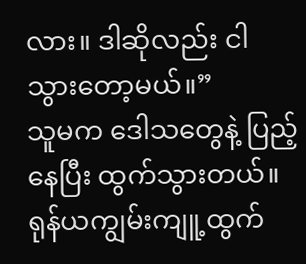လား။ ဒါဆိုလည်း ငါ သွားတော့မယ်။”
သူမက ဒေါသတွေနဲ့ ပြည့်နေပြီး ထွက်သွားတယ်။ ရုန်ယကျွမ်းကျူ့ထွက်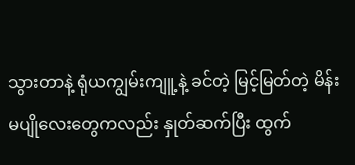သွားတာနဲ့ ရုံယကျွမ်းကျူ့နဲ့ ခင်တဲ့ မြင့်မြတ်တဲ့ မိန်းမပျိုလေးတွေကလည်း နှုတ်ဆက်ပြီး ထွက်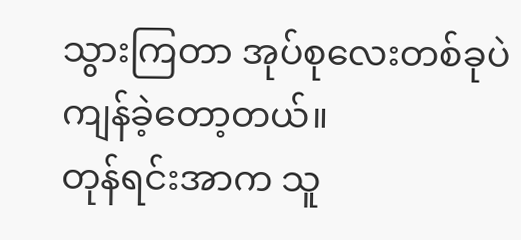သွားကြတာ အုပ်စုလေးတစ်ခုပဲ ကျန်ခဲ့တော့တယ်။
တုန်ရင်းအာက သူ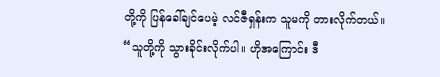တို့ကို ပြန်ခေါ်ချင်ပေမဲ့ လင်ဇီရှန်းက သူမကို တားလိုက်တယ်။
“သူတို့ကို သွားခိုင်းလိုက်ပါ။ ဟိုအကြောင်း ဒီ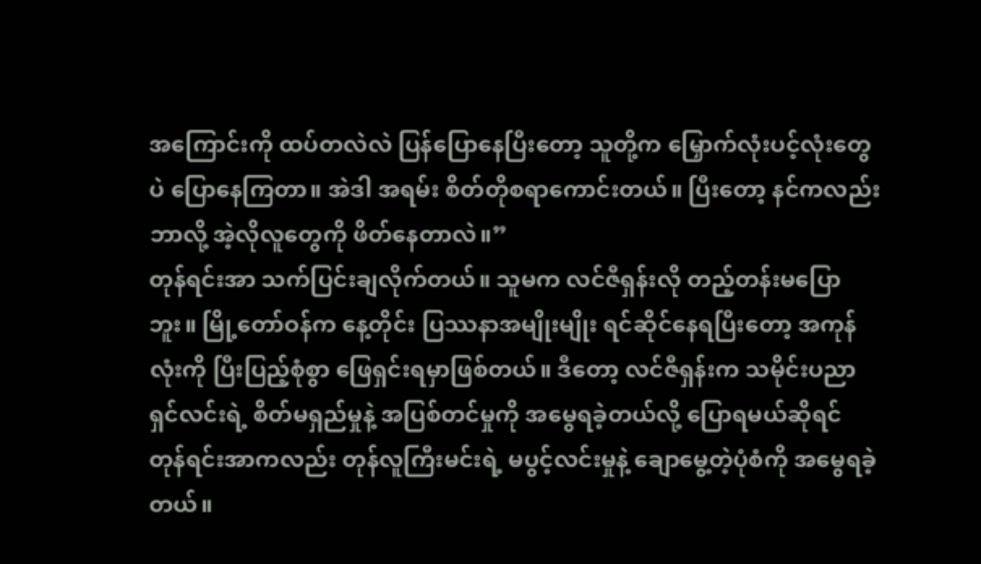အကြောင်းကို ထပ်တလဲလဲ ပြန်ပြောနေပြီးတော့ သူတို့က မြှောက်လုံးပင့်လုံးတွေပဲ ပြောနေကြတာ။ အဲဒါ အရမ်း စိတ်တိုစရာကောင်းတယ်။ ပြီးတော့ နင်ကလည်း ဘာလို့ အဲ့လိုလူတွေကို ဖိတ်နေတာလဲ။”
တုန်ရင်းအာ သက်ပြင်းချလိုက်တယ်။ သူမက လင်ဇီရှန်းလို တည့်တန်းမပြောဘူး။ မြို့တော်ဝန်က နေ့တိုင်း ပြဿနာအမျိုးမျိုး ရင်ဆိုင်နေရပြီးတော့ အကုန်လုံးကို ပြီးပြည့်စုံစွာ ဖြေရှင်းရမှာဖြစ်တယ်။ ဒီတော့ လင်ဇီရှန်းက သမိုင်းပညာရှင်လင်းရဲ့ စိတ်မရှည်မှုနဲ့ အပြစ်တင်မှုကို အမွေရခဲ့တယ်လို့ ပြောရမယ်ဆိုရင် တုန်ရင်းအာကလည်း တုန်လူကြီးမင်းရဲ့ မပွင့်လင်းမှုနဲ့ ချောမွေ့တဲ့ပုံစံကို အမွေရခဲ့တယ်။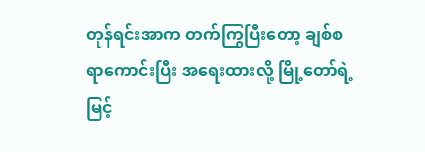တုန်ရင်းအာက တက်ကြွပြီးတော့ ချစ်စရာကောင်းပြီး အရေးထားလို့ မြို့တော်ရဲ့ မြင့်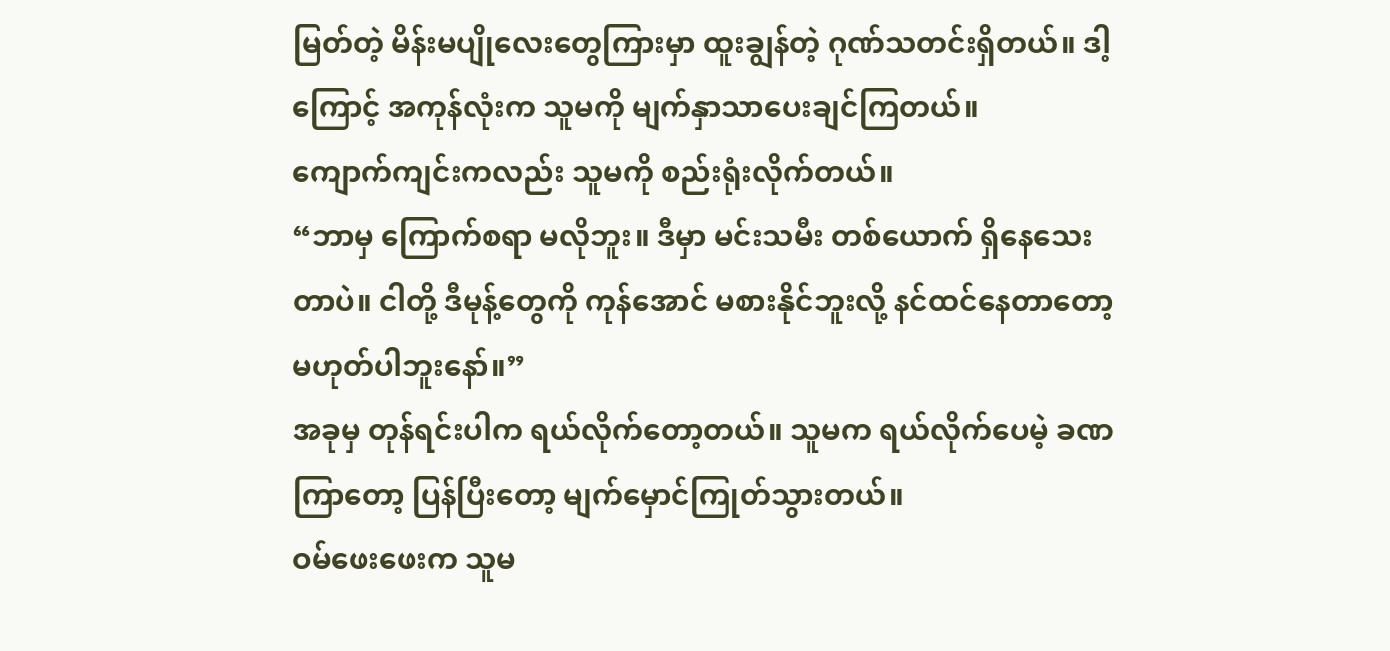မြတ်တဲ့ မိန်းမပျိုလေးတွေကြားမှာ ထူးချွန်တဲ့ ဂုဏ်သတင်းရှိတယ်။ ဒါ့ကြောင့် အကုန်လုံးက သူမကို မျက်နှာသာပေးချင်ကြတယ်။
ကျောက်ကျင်းကလည်း သူမကို စည်းရုံးလိုက်တယ်။
“ဘာမှ ကြောက်စရာ မလိုဘူး။ ဒီမှာ မင်းသမီး တစ်ယောက် ရှိနေသေးတာပဲ။ ငါတို့ ဒီမုန့်တွေကို ကုန်အောင် မစားနိုင်ဘူးလို့ နင်ထင်နေတာတော့ မဟုတ်ပါဘူးနော်။”
အခုမှ တုန်ရင်းပါက ရယ်လိုက်တော့တယ်။ သူမက ရယ်လိုက်ပေမဲ့ ခဏကြာတော့ ပြန်ပြီးတော့ မျက်မှောင်ကြုတ်သွားတယ်။
ဝမ်ဖေးဖေးက သူမ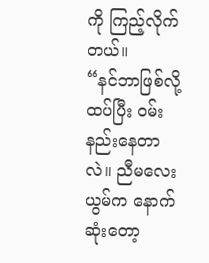ကို ကြည့်လိုက်တယ်။
“နင်ဘာဖြစ်လို့ ထပ်ပြီး ဝမ်းနည်းနေတာလဲ။ ညီမလေးယွမ်က နောက်ဆုံးတော့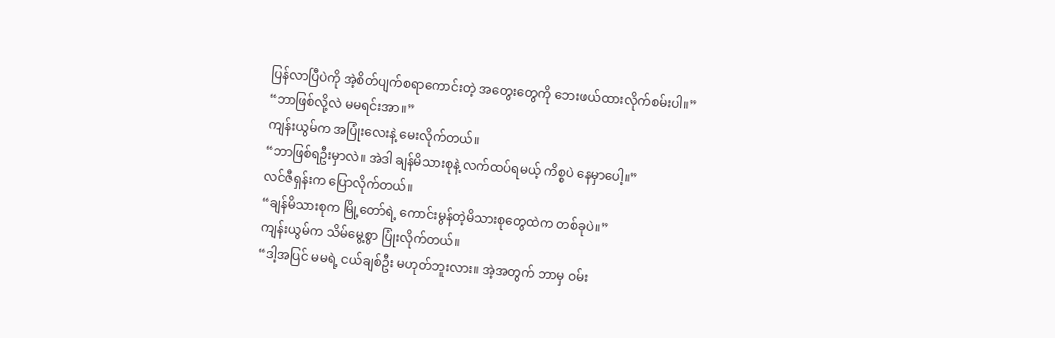ပြန်လာပြီပဲကို အဲ့စိတ်ပျက်စရာကောင်းတဲ့ အတွေးတွေကို ဘေးဖယ်ထားလိုက်စမ်းပါ။”
“ဘာဖြစ်လို့လဲ မမရင်းအာ။”
ကျန်းယွမ်က အပြုံးလေးနဲ့ မေးလိုက်တယ်။
“ဘာဖြစ်ရဦးမှာလဲ။ အဲဒါ ချန်မိသားစုနဲ့ လက်ထပ်ရမယ့် ကိစ္စပဲ နေမှာပေါ့။”
လင်ဇီရှန်းက ပြောလိုက်တယ်။
“ချန်မိသားစုက မြို့တော်ရဲ့ ကောင်းမွန်တဲ့မိသားစုတွေထဲက တစ်ခုပဲ။”
ကျန်းယွမ်က သိမ်မွေ့စွာ ပြုံးလိုက်တယ်။
“ဒါ့အပြင် မမရဲ့ ငယ်ချစ်ဦး မဟုတ်ဘူးလား။ အဲ့အတွက် ဘာမှ ဝမ်း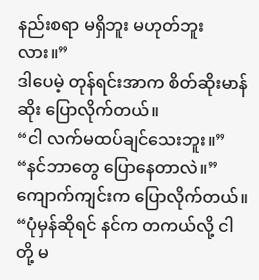နည်းစရာ မရှိဘူး မဟုတ်ဘူးလား။”
ဒါပေမဲ့ တုန်ရင်းအာက စိတ်ဆိုးမာန်ဆိုး ပြောလိုက်တယ်။
“ငါ လက်မထပ်ချင်သေးဘူး။”
“နင်ဘာတွေ ပြောနေတာလဲ။”
ကျောက်ကျင်းက ပြောလိုက်တယ်။
“ပုံမှန်ဆိုရင် နင်က တကယ်လို့ ငါတို့ မ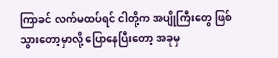ကြာခင် လက်မထပ်ရင် ငါတို့က အပျိုကြီးတွေ ဖြစ်သွားတော့မှာလို့ ပြောနေပြီးတော့ အခုမှ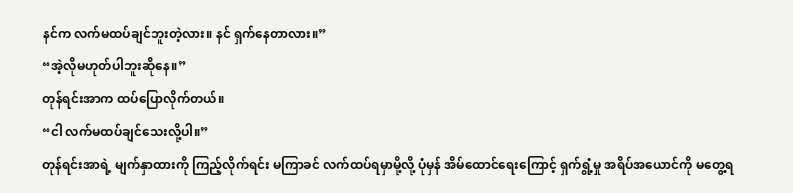နင်က လက်မထပ်ချင်ဘူးတဲ့လား။ နင် ရှက်နေတာလား။”
“အဲ့လိုမဟုတ်ပါဘူးဆိုနေ။”
တုန်ရင်းအာက ထပ်ပြောလိုက်တယ်။
“ငါ လက်မထပ်ချင်သေးလို့ပါ။”
တုန်ရင်းအာရဲ့ မျက်နှာထားကို ကြည့်လိုက်ရင်း မကြာခင် လက်ထပ်ရမှာမို့လို့ ပုံမှန် အိမ်ထောင်ရေးကြောင့် ရှက်ရွံ့မှု အရိပ်အယောင်ကို မတွေ့ရ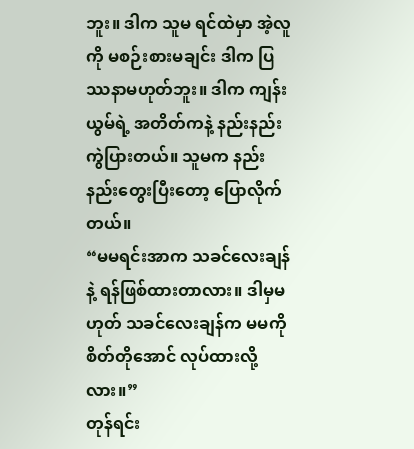ဘူး။ ဒါက သူမ ရင်ထဲမှာ အဲ့လူကို မစဉ်းစားမချင်း ဒါက ပြဿနာမဟုတ်ဘူး။ ဒါက ကျန်းယွမ်ရဲ့ အတိတ်ကနဲ့ နည်းနည်းကွဲပြားတယ်။ သူမက နည်းနည်းတွေးပြီးတော့ ပြောလိုက်တယ်။
“မမရင်းအာက သခင်လေးချန်နဲ့ ရန်ဖြစ်ထားတာလား။ ဒါမှမဟုတ် သခင်လေးချန်က မမကို စိတ်တိုအောင် လုပ်ထားလို့လား။”
တုန်ရင်း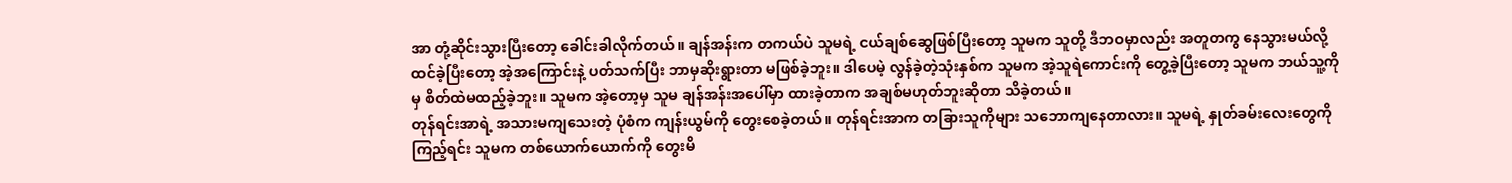အာ တုံ့ဆိုင်းသွားပြီးတော့ ခေါင်းခါလိုက်တယ်။ ချန်အန်းက တကယ်ပဲ သူမရဲ့ ငယ်ချစ်ဆွေဖြစ်ပြီးတော့ သူမက သူတို့ ဒီဘဝမှာလည်း အတူတကွ နေသွားမယ်လို့ ထင်ခဲ့ပြီးတော့ အဲ့အကြောင်းနဲ့ ပတ်သက်ပြီး ဘာမှဆိုးရွားတာ မဖြစ်ခဲ့ဘူး။ ဒါပေမဲ့ လွန်ခဲ့တဲ့သုံးနှစ်က သူမက အဲ့သူရဲကောင်းကို တွေ့ခဲ့ပြီးတော့ သူမက ဘယ်သူ့ကိုမှ စိတ်ထဲမထည့်ခဲ့ဘူး။ သူမက အဲ့တော့မှ သူမ ချန်အန်းအပေါ်မှာ ထားခဲ့တာက အချစ်မဟုတ်ဘူးဆိုတာ သိခဲ့တယ်။
တုန်ရင်းအာရဲ့ အသားမကျသေးတဲ့ ပုံစံက ကျန်းယွမ်ကို တွေးစေခဲ့တယ်။ တုန်ရင်းအာက တခြားသူကိုများ သဘောကျနေတာလား။ သူမရဲ့ နှုတ်ခမ်းလေးတွေကို ကြည့်ရင်း သူမက တစ်ယောက်ယောက်ကို တွေးမိ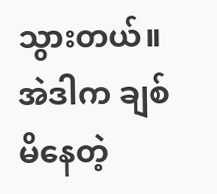သွားတယ်။ အဲဒါက ချစ်မိနေတဲ့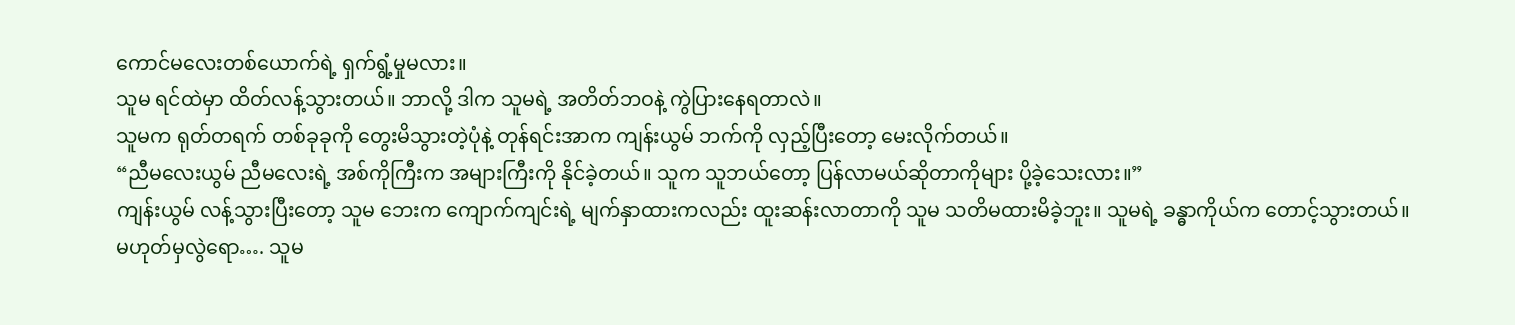ကောင်မလေးတစ်ယောက်ရဲ့ ရှက်ရွံ့မှုမလား။
သူမ ရင်ထဲမှာ ထိတ်လန့်သွားတယ်။ ဘာလို့ ဒါက သူမရဲ့ အတိတ်ဘဝနဲ့ ကွဲပြားနေရတာလဲ။
သူမက ရုတ်တရက် တစ်ခုခုကို တွေးမိသွားတဲ့ပုံနဲ့ တုန်ရင်းအာက ကျန်းယွမ် ဘက်ကို လှည့်ပြီးတော့ မေးလိုက်တယ်။
“ညီမလေးယွမ် ညီမလေးရဲ့ အစ်ကိုကြီးက အများကြီးကို နိုင်ခဲ့တယ်။ သူက သူဘယ်တော့ ပြန်လာမယ်ဆိုတာကိုများ ပို့ခဲ့သေးလား။”
ကျန်းယွမ် လန့်သွားပြီးတော့ သူမ ဘေးက ကျောက်ကျင်းရဲ့ မျက်နှာထားကလည်း ထူးဆန်းလာတာကို သူမ သတိမထားမိခဲ့ဘူး။ သူမရဲ့ ခန္ဓာကိုယ်က တောင့်သွားတယ်။
မဟုတ်မှလွဲရော…. သူမ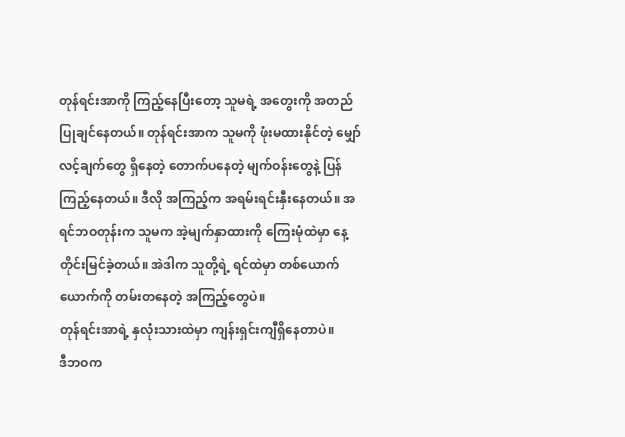တုန်ရင်းအာကို ကြည့်နေပြီးတော့ သူမရဲ့ အတွေးကို အတည်ပြုချင်နေတယ်။ တုန်ရင်းအာက သူမကို ဖုံးမထားနိုင်တဲ့ မျှော်လင့်ချက်တွေ ရှိနေတဲ့ တောက်ပနေတဲ့ မျက်ဝန်းတွေနဲ့ ပြန်ကြည့်နေတယ်။ ဒီလို အကြည့်က အရမ်းရင်းနှီးနေတယ်။ အရင်ဘဝတုန်းက သူမက အဲ့မျက်နှာထားကို ကြေးမုံထဲမှာ နေ့တိုင်းမြင်ခဲ့တယ်။ အဲဒါက သူတို့ရဲ့ ရင်ထဲမှာ တစ်ယောက်ယောက်ကို တမ်းတနေတဲ့ အကြည့်တွေပဲ။
တုန်ရင်းအာရဲ့ နှလုံးသားထဲမှာ ကျန်းရှင်းကျီရှိနေတာပဲ။
ဒီဘဝက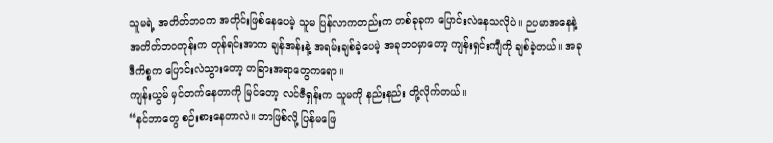သူမရဲ့ အတိတ်ဘဝက အတိုင်းဖြစ်နေပေမဲ့ သူမ ပြန်လာကတည်းက တစ်ခုခုက ပြောင်းလဲနေသလိုပဲ။ ဉပမာအနေနဲ့ အတိတ်ဘဝတုန်းက တုန်ရင်းအာက ချန်အန်းနဲ့ အရမ်းချစ်ခဲ့ပေမဲ့ အခုဘဝမှာတော့ ကျန်းရှင်းကျီကို ချစ်ခဲ့တယ်။ အခု ဒီကိစ္စက ပြောင်းလဲသွားတော့ တခြားအရာတွေကရော။
ကျန်းယွမ် မှင်တက်နေတာကို မြင်တော့ လင်ဇီရှန်းက သူမကို နည်းနည်း တို့လိုက်တယ်။
“နင်ဘာတွေ စဉ်းစားနေတာလဲ။ ဘာဖြစ်လို့ ပြန်မဖြေ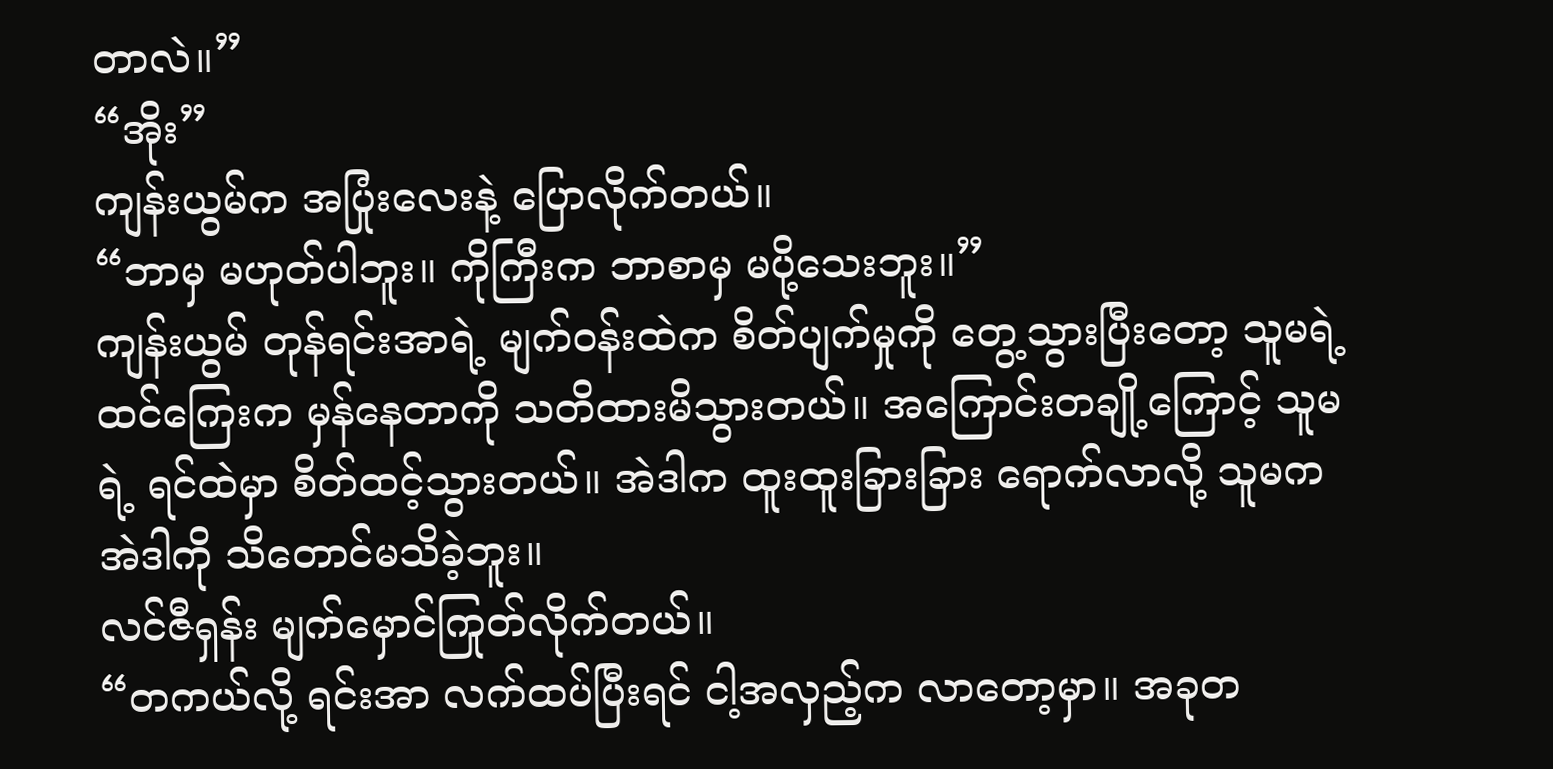တာလဲ။”
“အိုး”
ကျန်းယွမ်က အပြုံးလေးနဲ့ ပြောလိုက်တယ်။
“ဘာမှ မဟုတ်ပါဘူး။ ကိုကြီးက ဘာစာမှ မပို့သေးဘူး။”
ကျန်းယွမ် တုန်ရင်းအာရဲ့ မျက်ဝန်းထဲက စိတ်ပျက်မှုကို တွေ့သွားပြီးတော့ သူမရဲ့ ထင်ကြေးက မှန်နေတာကို သတိထားမိသွားတယ်။ အကြောင်းတချို့ကြောင့် သူမရဲ့ ရင်ထဲမှာ စိတ်ထင့်သွားတယ်။ အဲဒါက ထူးထူးခြားခြား ရောက်လာလို့ သူမက အဲဒါကို သိတောင်မသိခဲ့ဘူး။
လင်ဇီရှန်း မျက်မှောင်ကြုတ်လိုက်တယ်။
“တကယ်လို့ ရင်းအာ လက်ထပ်ပြီးရင် ငါ့အလှည့်က လာတော့မှာ။ အခုတ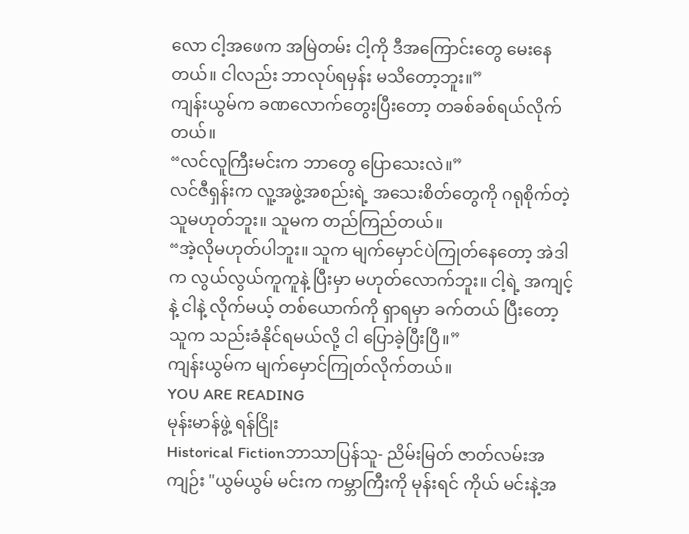လော ငါ့အဖေက အမြဲတမ်း ငါ့ကို ဒီအကြောင်းတွေ မေးနေတယ်။ ငါလည်း ဘာလုပ်ရမှန်း မသိတော့ဘူး။”
ကျန်းယွမ်က ခဏလောက်တွေးပြီးတော့ တခစ်ခစ်ရယ်လိုက်တယ်။
“လင်လူကြီးမင်းက ဘာတွေ ပြောသေးလဲ။”
လင်ဇီရှန်းက လူ့အဖွဲ့အစည်းရဲ့ အသေးစိတ်တွေကို ဂရုစိုက်တဲ့သူမဟုတ်ဘူး။ သူမက တည်ကြည်တယ်။
“အဲ့လိုမဟုတ်ပါဘူး။ သူက မျက်မှောင်ပဲကြုတ်နေတော့ အဲဒါက လွယ်လွယ်ကူကူနဲ့ ပြီးမှာ မဟုတ်လောက်ဘူး။ ငါ့ရဲ့ အကျင့်နဲ့ ငါနဲ့ လိုက်မယ့် တစ်ယောက်ကို ရှာရမှာ ခက်တယ် ပြီးတော့ သူက သည်းခံနိုင်ရမယ်လို့ ငါ ပြောခဲ့ပြီးပြီ။”
ကျန်းယွမ်က မျက်မှောင်ကြုတ်လိုက်တယ်။
YOU ARE READING
မုန်းမာန်ဖွဲ့ ရန်ငြိုး
Historical Fictionဘာသာပြန်သူ- ညိမ်းမြတ် ဇာတ်လမ်းအကျဉ်း "ယွမ်ယွမ် မင်းက ကမ္ဘာကြီးကို မုန်းရင် ကိုယ် မင်းနဲ့အ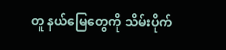တူ နယ်မြေတွေကို သိမ်းပိုက်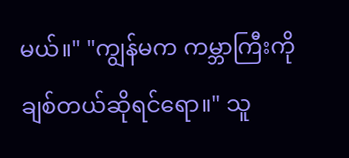မယ်။" "ကျွန်မက ကမ္ဘာကြီးကို ချစ်တယ်ဆိုရင်ရော။" သူ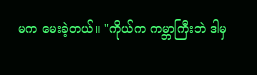မက မေးခဲ့တယ်။ "ကိုယ်က ကမ္ဘာကြီးဘဲ ဒါမှ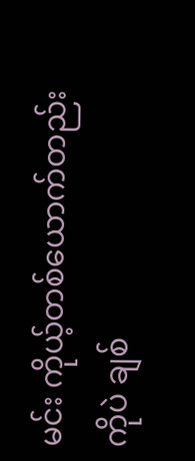မင်း ကိုယ့်တစ်ယောက်တည်းကိုပဲ ချစ်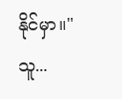နိုင်မှာ။" သူ...